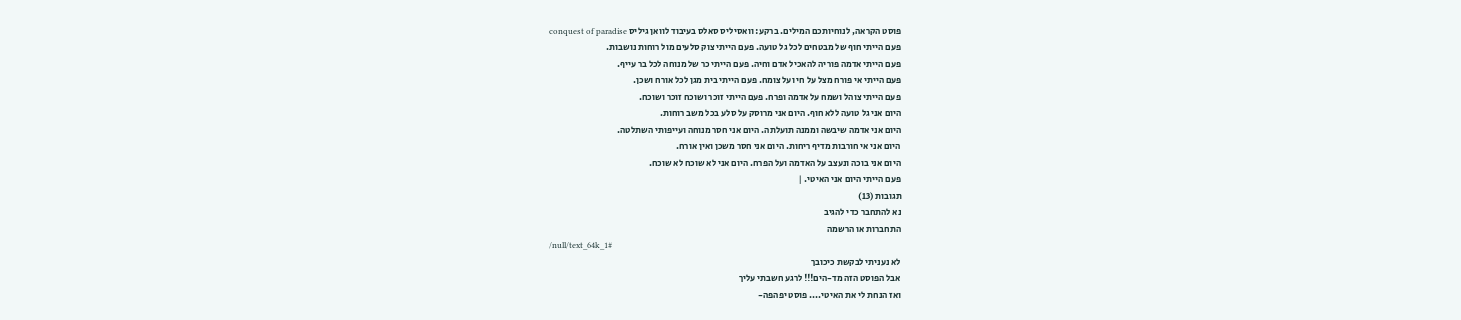פוסט הקראה, לנוחיותכם המילים. ברקע: וואסיליס סאלס בעיבוד לוואן גיליס conquest of paradise
פעם הייתי חוף של מבטחים לכל גל טועה. פעם הייתי צוק סלעים מול רוחות נושבות.
פעם הייתי אדמה פוריה להאכיל אדם וחיה. פעם הייתי כר של מנוחה לכל בר עייף.
פעם הייתי אי פורח מצל על חי ועל צומח. פעם הייתי בית מגן לכל אורח ושכן.
פעם הייתי צוהל ושמח על אדמה ופרח. פעם הייתי זוכר ושוכח זוכר ושוכח.
היום אני גל טועה ללא חוף. היום אני מרוסק על סלע בכל משב רוחות.
היום אני אדמה שיבשה וממנה תועלתה. היום אני חסר מנוחה ועייפותי השתלטה.
היום אני אי חורבות מדיף ריחות. היום אני חסר משכן ואין אורח.
היום אני בוכה ונעצב על האדמה ועל הפרח. היום אני לא שוכח לא שוכח.
פעם הייתי היום אני האיטי. |
תגובות (13)
נא להתחבר כדי להגיב
התחברות או הרשמה
/null/text_64k_1#
לא נעניתי לבקשת כיכובך
אבל הפוסט הזה מד-הים!!! לרגע חשבתי עליך
ואז הנחת לי את האיטי.... פוסט יפהפה-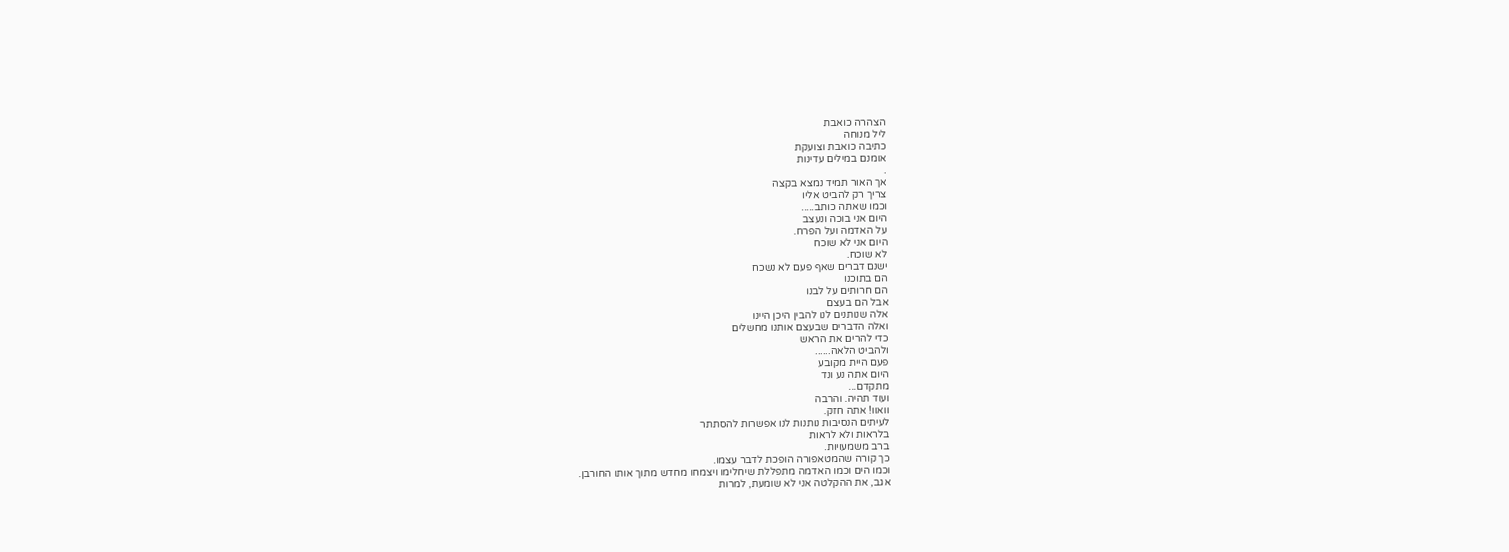הצהרה כואבת
ליל מנוחה
כתיבה כואבת וצועקת
אומנם במילים עדינות
.
אך האור תמיד נמצא בקצה
צריך רק להביט אליו
וכמו שאתה כותב.....
היום אני בוכה ונעצב
על האדמה ועל הפרח.
היום אני לא שוכח
לא שוכח.
ישנם דברים שאף פעם לא נשכח
הם בתוכנו
הם חרותים על לבנו
אבל הם בעצם
אלה שנותנים לנו להבין היכן היינו
ואלה הדברים שבעצם אותנו מחשלים
כדי להרים את הראש
ולהביט הלאה......
פעם היית מקובע
היום אתה נע ונד
מתקדם...
ועוד תהיה. והרבה
וואוו! אתה חזק.
לעיתים הנסיבות נותנות לנו אפשרות להסתתר
בלראות ולא לראות
ברב משמעויות.
כך קורה שהמטאפורה הופכת לדבר עצמו.
וכמו הים וכמו האדמה מתפללת שיחלימו ויצמחו מחדש מתוך אותו החורבן.
אגב, את ההקלטה אני לא שומעת, למרות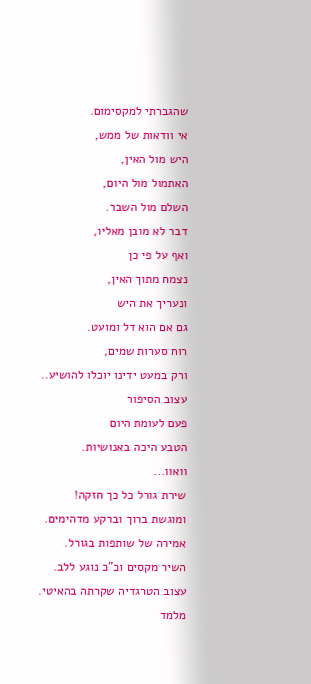שהגברתי למקסימום.
אי וודאות של ממש,
היש מול האין,
האתמול מול היום,
השלם מול השבר.
דבר לא מובן מאליו,
ואף על פי כן
נצמח מתוך האין,
ונעריך את היש
גם אם הוא דל ומועט.
רוח סערות שמים,
ורק במעט ידינו יוכלו להושיע..
עצוב הסיפור
פעם לעומת היום
הטבע היכה באנושיות.
וואוו...
שירת גורל כל כך חזקה!
ומוגשת ברוך וברקע מדהימים.
אמירה של שותפות בגורל.
השיר מקסים וכ"כ נוגע ללב.
עצוב הטרגדיה שקרתה בהאיטי.
מלמד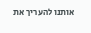אותנו להעריך את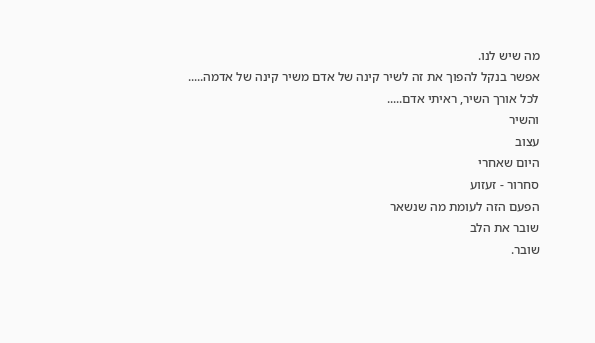מה שיש לנו.
אפשר בנקל להפוך את זה לשיר קינה של אדם משיר קינה של אדמה.....
לכל אורך השיר, ראיתי אדם.....
והשיר
עצוב
היום שאחרי
סחרור - זעזוע
הפעם הזה לעומת מה שנשאר
שובר את הלב
שובר.